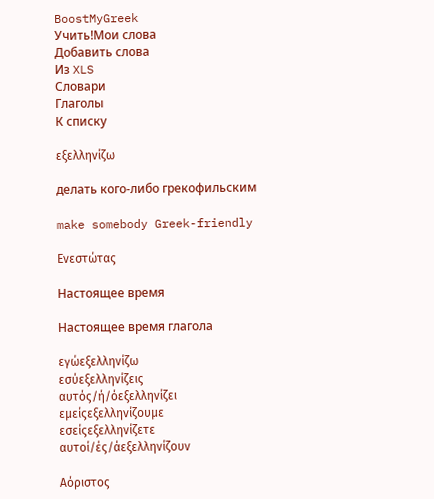BoostMyGreek
Учить!Мои слова
Добавить слова
Из XLS
Словари
Глаголы
К списку

εξελληνίζω

делать кого-либо грекофильским

make somebody Greek-friendly

Ενεστώτας

Настоящее время

Настоящее время глагола

εγώεξελληνίζω
εσύεξελληνίζεις
αυτός/ή/όεξελληνίζει
εμείςεξελληνίζουμε
εσείςεξελληνίζετε
αυτοί/ές/άεξελληνίζουν

Αόριστος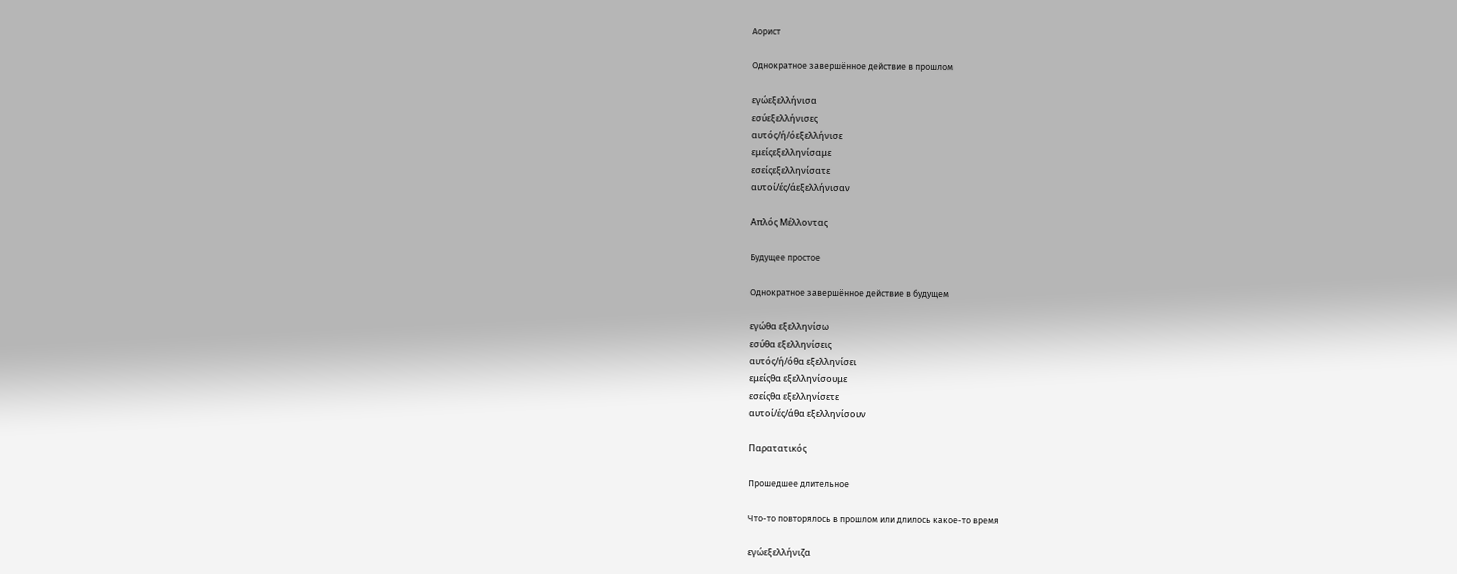Аорист

Однократное завершённое действие в прошлом

εγώεξελλήνισα
εσύεξελλήνισες
αυτός/ή/όεξελλήνισε
εμείςεξελληνίσαμε
εσείςεξελληνίσατε
αυτοί/ές/άεξελλήνισαν

Απλός Μέλλοντας

Будущее простое

Однократное завершённое действие в будущем

εγώθα εξελληνίσω
εσύθα εξελληνίσεις
αυτός/ή/όθα εξελληνίσει
εμείςθα εξελληνίσουμε
εσείςθα εξελληνίσετε
αυτοί/ές/άθα εξελληνίσουν

Παρατατικός

Прошедшее длительное

Что-то повторялось в прошлом или длилось какое-то время

εγώεξελλήνιζα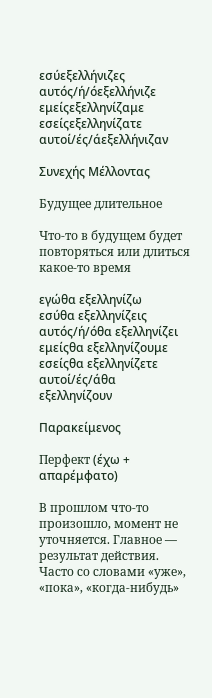εσύεξελλήνιζες
αυτός/ή/όεξελλήνιζε
εμείςεξελληνίζαμε
εσείςεξελληνίζατε
αυτοί/ές/άεξελλήνιζαν

Συνεχής Μέλλοντας

Будущее длительное

Что-то в будущем будет повторяться или длиться какое-то время

εγώθα εξελληνίζω
εσύθα εξελληνίζεις
αυτός/ή/όθα εξελληνίζει
εμείςθα εξελληνίζουμε
εσείςθα εξελληνίζετε
αυτοί/ές/άθα εξελληνίζουν

Παρακείμενος

Перфект (έχω + απαρέμφατο)

В прошлом что-то произошло, момент не уточняется. Главное — результат действия. Часто со словами «уже», «пока», «когда-нибудь»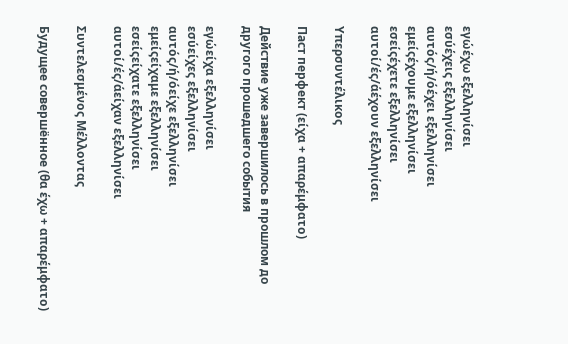εγώέχω εξελληνίσει
εσύέχεις εξελληνίσει
αυτός/ή/όέχει εξελληνίσει
εμείςέχουμε εξελληνίσει
εσείςέχετε εξελληνίσει
αυτοί/ές/άέχουν εξελληνίσει

Υπερσυντέλικος

Паст перфект (είχα + απαρέμφατο)

Действие уже завершилось в прошлом до другого прошедшего события

εγώείχα εξελληνίσει
εσύείχες εξελληνίσει
αυτός/ή/όείχε εξελληνίσει
εμείςείχαμε εξελληνίσει
εσείςείχατε εξελληνίσει
αυτοί/ές/άείχαν εξελληνίσει

Συντελεσμένος Μέλλοντας

Будущее совершённое (θα έχω + απαρέμφατο)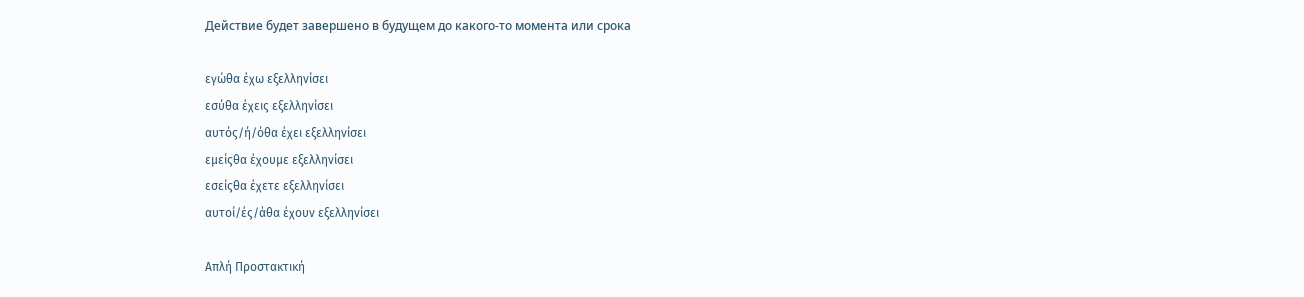Действие будет завершено в будущем до какого-то момента или срока

εγώθα έχω εξελληνίσει
εσύθα έχεις εξελληνίσει
αυτός/ή/όθα έχει εξελληνίσει
εμείςθα έχουμε εξελληνίσει
εσείςθα έχετε εξελληνίσει
αυτοί/ές/άθα έχουν εξελληνίσει

Απλή Προστακτική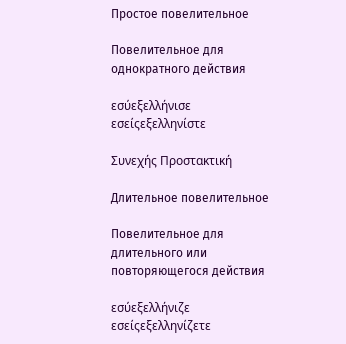Простое повелительное

Повелительное для однократного действия

εσύεξελλήνισε
εσείςεξελληνίστε

Συνεχής Προστακτική

Длительное повелительное

Повелительное для длительного или повторяющегося действия

εσύεξελλήνιζε
εσείςεξελληνίζετε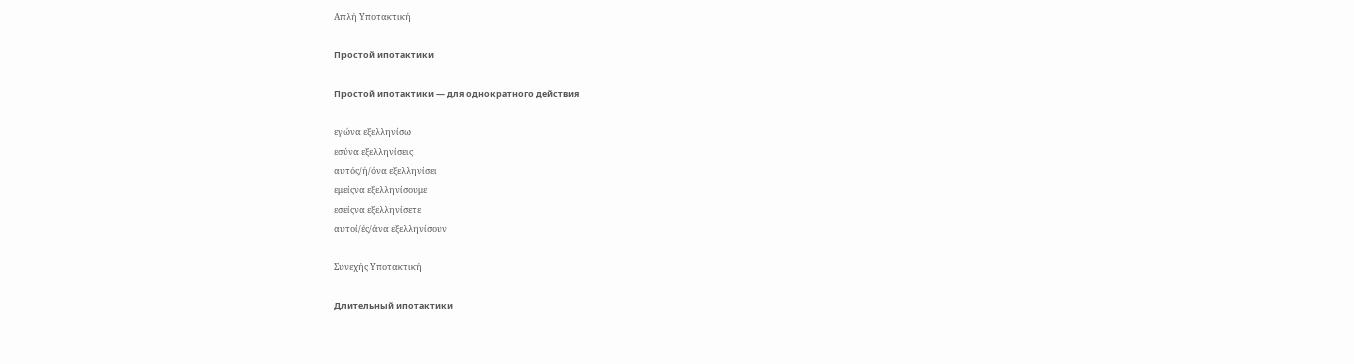Απλή Υποτακτική

Простой ипотактики

Простой ипотактики — для однократного действия

εγώνα εξελληνίσω
εσύνα εξελληνίσεις
αυτός/ή/όνα εξελληνίσει
εμείςνα εξελληνίσουμε
εσείςνα εξελληνίσετε
αυτοί/ές/άνα εξελληνίσουν

Συνεχής Υποτακτική

Длительный ипотактики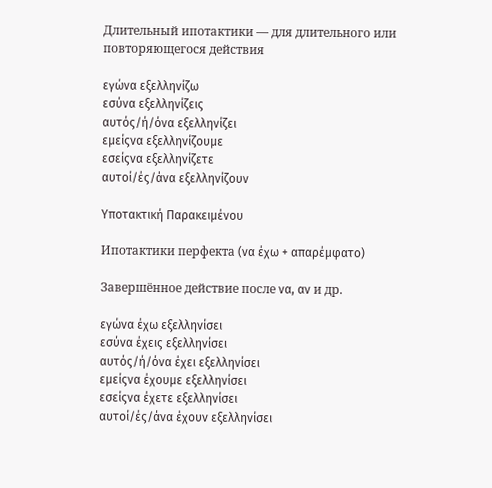Длительный ипотактики — для длительного или повторяющегося действия

εγώνα εξελληνίζω
εσύνα εξελληνίζεις
αυτός/ή/όνα εξελληνίζει
εμείςνα εξελληνίζουμε
εσείςνα εξελληνίζετε
αυτοί/ές/άνα εξελληνίζουν

Υποτακτική Παρακειμένου

Ипотактики перфекта (να έχω + απαρέμφατο)

Завершённое действие после να, αν и др.

εγώνα έχω εξελληνίσει
εσύνα έχεις εξελληνίσει
αυτός/ή/όνα έχει εξελληνίσει
εμείςνα έχουμε εξελληνίσει
εσείςνα έχετε εξελληνίσει
αυτοί/ές/άνα έχουν εξελληνίσει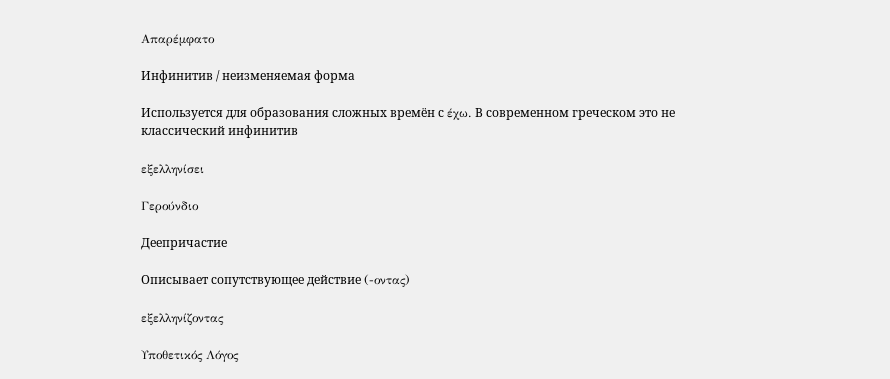Απαρέμφατο

Инфинитив / неизменяемая форма

Используется для образования сложных времён с έχω. В современном греческом это не классический инфинитив

εξελληνίσει

Γερούνδιο

Деепричастие

Описывает сопутствующее действие (-οντας)

εξελληνίζοντας

Υποθετικός Λόγος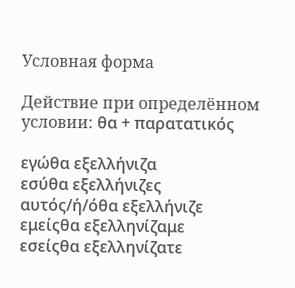Условная форма

Действие при определённом условии: θα + παρατατικός

εγώθα εξελλήνιζα
εσύθα εξελλήνιζες
αυτός/ή/όθα εξελλήνιζε
εμείςθα εξελληνίζαμε
εσείςθα εξελληνίζατε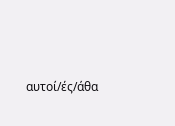αυτοί/ές/άθα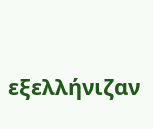εξελλήνιζαν